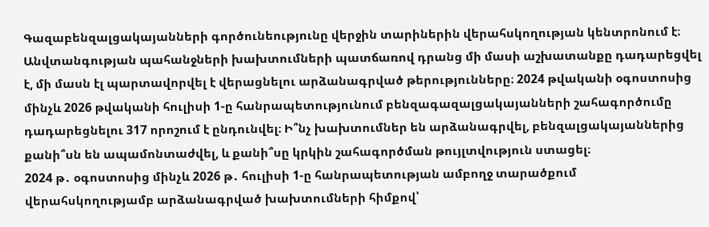Գազաբենզալցակայանների գործունեությունը վերջին տարիներին վերահսկողության կենտրոնում է։ Անվտանգության պահանջների խախտումների պատճառով դրանց մի մասի աշխատանքը դադարեցվել է, մի մասն էլ պարտավորվել է վերացնելու արձանագրված թերությունները։ 2024 թվականի օգոստոսից մինչև 2026 թվականի հուլիսի 1-ը հանրապետությունում բենզագազալցակայանների շահագործումը դադարեցնելու 317 որոշում է ընդունվել։ Ի՞նչ խախտումներ են արձանագրվել, բենզալցակայաններից քանի՞սն են ապամոնտաժվել, և քանի՞սը կրկին շահագործման թույլտվություն ստացել։
2024 թ․ օգոստոսից մինչև 2026 թ․ հուլիսի 1-ը հանրապետության ամբողջ տարածքում վերահսկողությամբ արձանագրված խախտումների հիմքով՝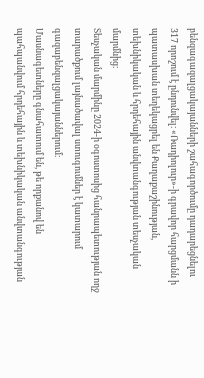բենզագազալցակայանների շահագործումը դադարեցնելու 317 որոշում է ընդունվել։ «Ռադիոլուր»-ի գրավոր հարցմանն ի պատասխան տեղեկացրել են Քաղաքաշինության, տեխնիկական և հրդեհային անվտանգության տեսչական մարմնից։
Տեսչական մարմինը 2024-ի օգոստոսից հանրապետության ողջ տարածքում լայնածավալ ստուգումներ է կատարում գազաբենզալցակայաններում։
Մասնագետները գնահատում են, թե որքանով են պահպանվում հրդեհային և տեխնիկական անվտանգության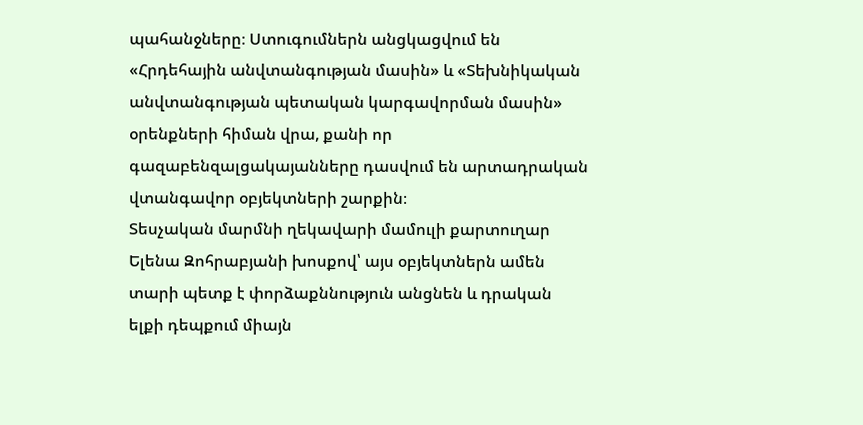պահանջները։ Ստուգումներն անցկացվում են «Հրդեհային անվտանգության մասին» և «Տեխնիկական անվտանգության պետական կարգավորման մասին» օրենքների հիման վրա, քանի որ գազաբենզալցակայանները դասվում են արտադրական վտանգավոր օբյեկտների շարքին։
Տեսչական մարմնի ղեկավարի մամուլի քարտուղար Ելենա Զոհրաբյանի խոսքով՝ այս օբյեկտներն ամեն տարի պետք է փորձաքննություն անցնեն և դրական ելքի դեպքում միայն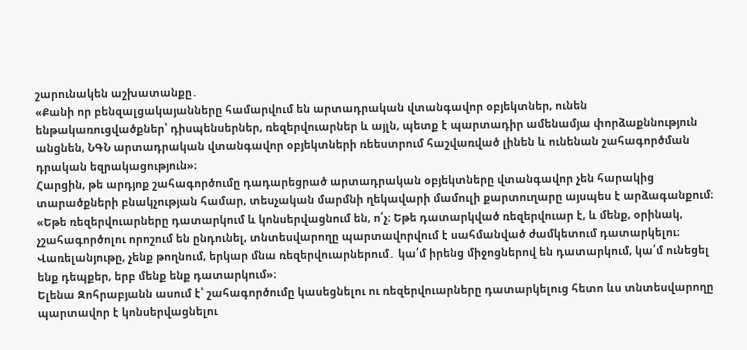շարունակեն աշխատանքը․
«Քանի որ բենզալցակայանները համարվում են արտադրական վտանգավոր օբյեկտներ, ունեն ենթակառուցվածքներ՝ դիսպենսերներ, ռեզերվուարներ և այլն, պետք է պարտադիր ամենամյա փորձաքննություն անցնեն, ՆԳՆ արտադրական վտանգավոր օբյեկտների ռեեստրում հաշվառված լինեն և ունենան շահագործման դրական եզրակացություն»։
Հարցին, թե արդյոք շահագործումը դադարեցրած արտադրական օբյեկտները վտանգավոր չեն հարակից տարածքների բնակչության համար, տեսչական մարմնի ղեկավարի մամուլի քարտուղարը այսպես է արձագանքում։
«Եթե ռեզերվուարները դատարկում և կոնսերվացնում են, ո՛չ։ Եթե դատարկված ռեզերվուար է, և մենք, օրինակ, չշահագործոլու որոշում են ընդունել, տնտեսվարողը պարտավորվում է սահմանված ժամկետում դատարկելու։ Վառելանյութը, չենք թողնում, երկար մնա ռեզերվուարներում․ կա՛մ իրենց միջոցներով են դատարկում, կա՛մ ունեցել ենք դեպքեր, երբ մենք ենք դատարկում»։
Ելենա Զոհրաբյանն ասում է՝ շահագործումը կասեցնելու ու ռեզերվուարները դատարկելուց հետո ևս տնտեսվարողը պարտավոր է կոնսերվացնելու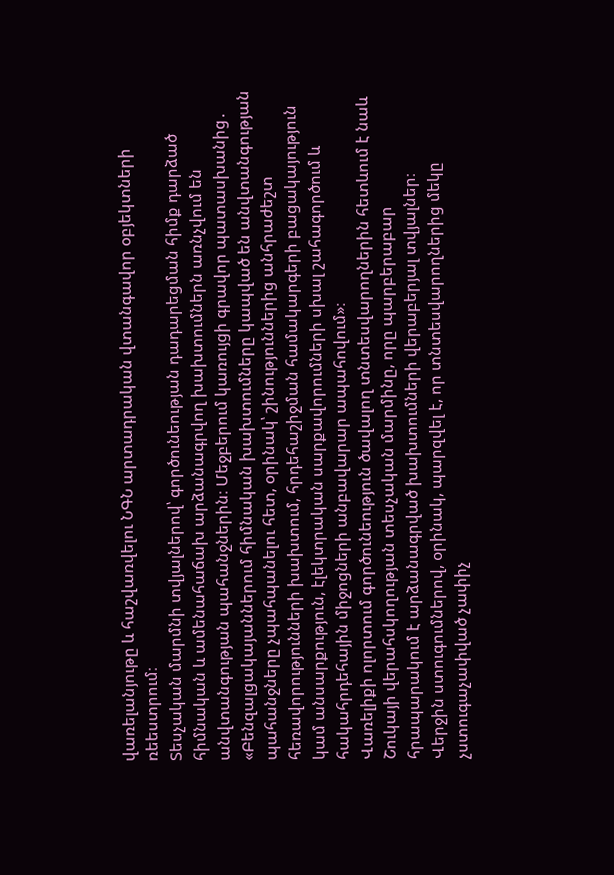վառելանյութը և հաշվառվելու ՆԳՆ արտադրական վտանգավոր օբյեկտների ռեեստրում։
Տեսչական մարմնի տվյալներով՝ գործունեության դադարեցման հիմք դարձած հիմնական և ամենահաճախ արձանագրվող խախտումներն առնչվում են անվտանգության պահանջներին։ Մեջբերում կառույցի գրավոր պատասխանից․
«Բենզալցակայաններում հիմնական խախտումները կապված են անվտանգության պահանջները չպահպանելու հետ, օրինակ՝ շինություններից անհրաժեշտ հեռավորությունների խախտում, հրդեհաշիջման համակարգերի բացակայություն կամ անսարքություն, էլեկտրական սարքավորումների սխալ շահագործում և հակահրդեհային միջոցների անբավարար ապահովում»։
Վառելիքի ոլորտում գործունեություն ծավալող տնտեսվարողներին հետևում է նաև Շուկայի վերահսկողության տեսչական մարմինը, որը պարբերաբար հրապարակում է արձանագրված խախտումների վերաբերյալ տվյալներ։
Վերջին ստուգումներով, օրինակ, պարզվել է, որ տնտեսվարողներից մեկը չստուգաչափված չափիչ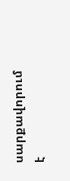սարքավորում է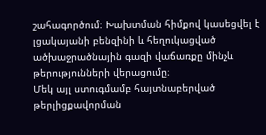շահագործում։ Խախտման հիմքով կասեցվել է լցակայանի բենզինի և հեղուկացված ածխաջրածնային գազի վաճառքը մինչև թերությունների վերացումը։
Մեկ այլ ստուգմամբ հայտնաբերված թերլիցքավորման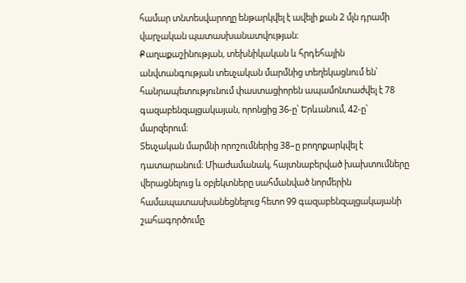համար տնտեսվարողը ենթարկվել է ավելի քան 2 մլն դրամի վարչական պատասխանատվության։
Քաղաքաշինության, տեխնիկական և հրդեհային անվտանգության տեսչական մարմնից տեղեկացնում են՝ հանրապետությունում փաստացիորեն ապամոնտաժվել է 78 գազաբենզալցակայան, որոնցից 36-ը՝ Երևանում, 42-ը՝ մարզերում։
Տեսչական մարմնի որոշումներից 38–ը բողոքարկվել է դատարանում։ Միաժամանակ, հայտնաբերված խախտումները վերացնելուց և օբյեկտները սահմանված նորմերին համապատասխանեցնելուց հետո 99 գազաբենզալցակայանի շահագործումը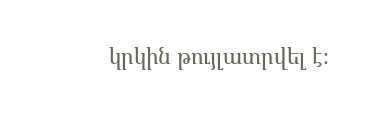կրկին թույլատրվել է։